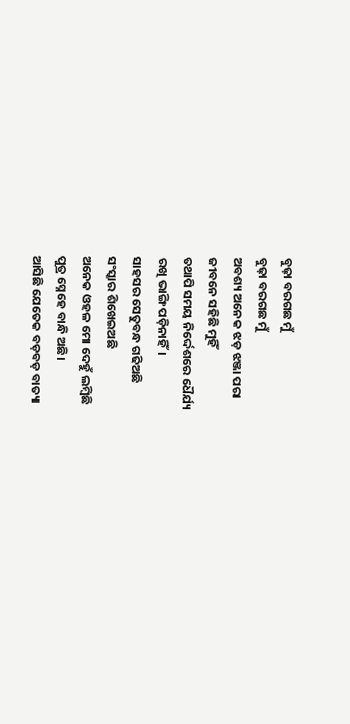ବୁଢ଼ା ବରଗଛ ମୁଁ
ବୁଢ଼ା ବରଗଛ ମୁଁ
ଅବଶ୍ୟ ଅନେକ ଝଡ଼ ଝଞ୍ଜା ପରା
ଜୀବନେ ସହିଛି ମୁହିଁ
ତଥାପି ସମୟ ନିର୍ଦ୍ଦେଶରେ ଧୈର୍ଯ୍ୟ
ରଖି ଭାଙ୍ଗି ପଡ଼ିନାହିଁ।
ସାହସର ସେତୁବନ୍ଧ ଗଢିଅଛି
ସଂସ୍କାର ଶିଖେଇଅଛି
ଅନେକ ଓହଳ ମୋ ଦେହୁଁ ଲମ୍ବିଛି
ପୁତ୍ର ସ୍ନେହେ ବାନ୍ଧି ଅଛି।
ଆସିଛି ଯେତେକ ବଡ଼ବଡ଼ ବାତ୍ୟା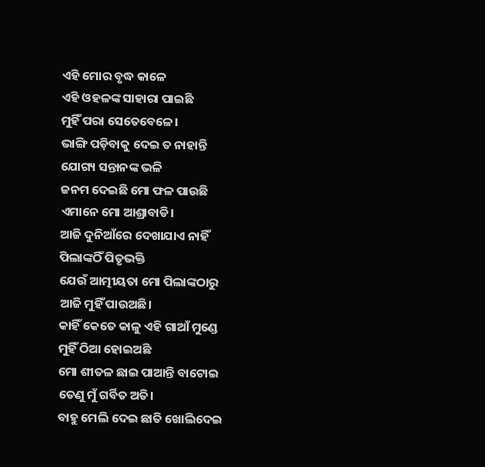ଏହି ମୋର ବୃଦ୍ଧ କାଳେ
ଏହି ଓହଳଙ୍କ ସାହାରା ପାଇଛି
ମୁହିଁ ପରା ସେତେବେଳେ।
ଭାଙ୍ଗି ପଡ଼ିବାକୁ ଦେଇ ତ ନାହାନ୍ତି
ଯୋଗ୍ୟ ସନ୍ତାନଙ୍କ ଭଳି
ଜନମ ଦେଇଛି ମୋ ଫଳ ପାଉଛି
ଏମାନେ ମୋ ଆଶ୍ରାବାଡି।
ଆଜି ଦୁନିଆଁରେ ଦେଖାଯାଏ ନାହିଁ
ପିଲାଙ୍କଠିଁ ପିତୃଭକ୍ତି
ଯେଉଁ ଆତ୍ମୀୟତା ମୋ ପିଲାଙ୍କଠାରୁ
ଆଜି ମୁହିଁ ପାଉଅଛି।
କାହିଁ କେତେ କାଳୁ ଏହି ଗାଆଁ ମୁଣ୍ଡେ
ମୁହିଁ ଠିଆ ହୋଇଅଛି
ମୋ ଶୀତଳ ଛାଇ ପାଆନ୍ତି ବାଟୋଇ
ତେଣୁ ମୁଁ ଗର୍ବିତ ଅତି।
ବାହୁ ମେଲି ଦେଇ ଛାତି ଖୋଲିଦେଇ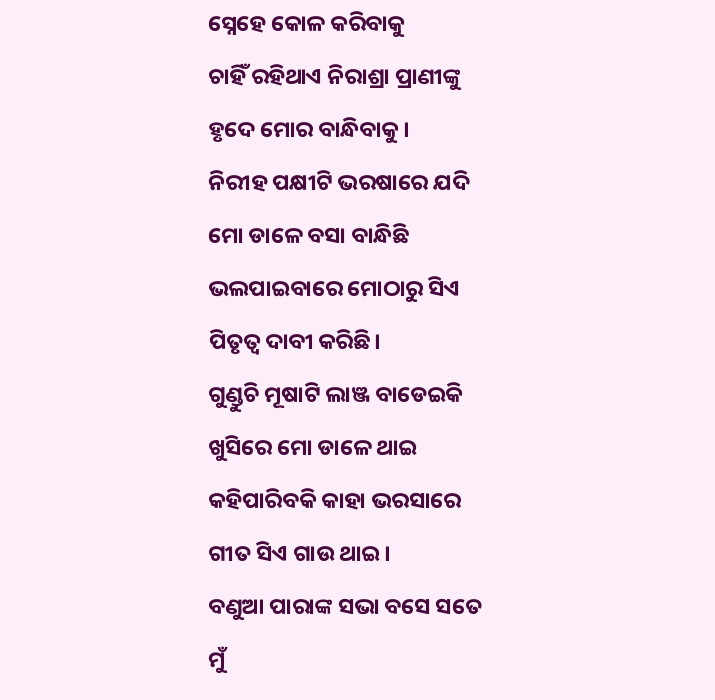ସ୍ନେହେ କୋଳ କରିବାକୁ
ଚାହିଁ ରହିଥାଏ ନିରାଶ୍ରା ପ୍ରାଣୀଙ୍କୁ
ହୃଦେ ମୋର ବାନ୍ଧିବାକୁ।
ନିରୀହ ପକ୍ଷୀଟି ଭରଷାରେ ଯଦି
ମୋ ଡାଳେ ବସା ବାନ୍ଧିଛି
ଭଲପାଇବାରେ ମୋଠାରୁ ସିଏ
ପିତୃତ୍ଵ ଦାବୀ କରିଛି।
ଗୁଣ୍ଡୁଚି ମୂଷାଟି ଲାଞ୍ଜ ବାଡେଇକି
ଖୁସିରେ ମୋ ଡାଳେ ଥାଇ
କହିପାରିବକି କାହା ଭରସାରେ
ଗୀତ ସିଏ ଗାଉ ଥାଇ।
ବଣୁଆ ପାରାଙ୍କ ସଭା ବସେ ସତେ
ମୁଁ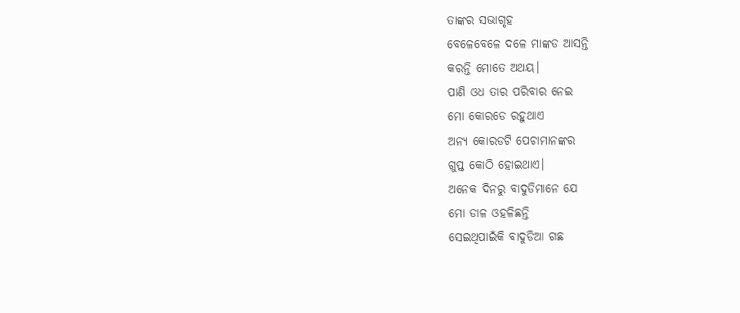ତାଙ୍କର ସଭାଗୃହ
ବେଳେବେଳେ ଦଳେ ମାଙ୍କଡ ଆସନ୍ତି
କରନ୍ତି ମୋତେ ଅଥୟ।
ପାଣି ଓଧ ତାର ପରିବାର ନେଇ
ମୋ କୋରଡେ ରହୁଥାଏ
ଅନ୍ଯ କୋରଡଟି ପେଚାମାନଙ୍କର
ଗୁପ୍ତ କୋଠି ହୋଇଥାଏ।
ଅନେକ ଦିନରୁ ବାଦୁଡିମାନେ ଯେ
ମୋ ଡାଳ ଓହଳିଛନ୍ତି
ସେଇଥିପାଇଁକି ବାଦୁଡିଆ ଗଛ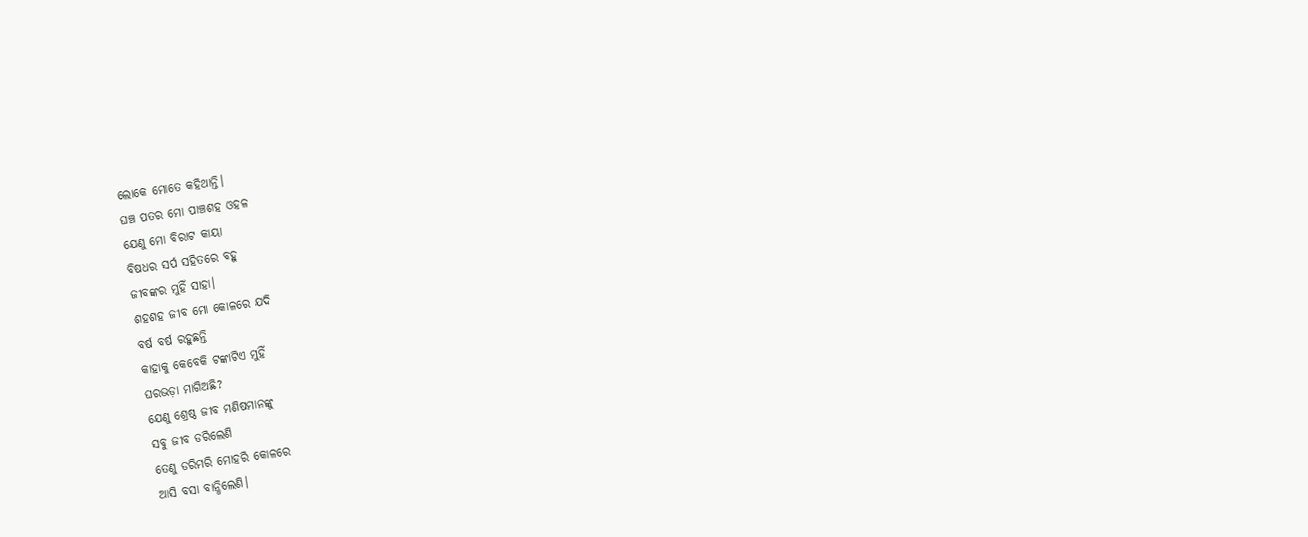ଲୋକେ ମୋତେ କହିଥାନ୍ତି।
ଘଞ୍ଚ ପତର ମୋ ପାଞ୍ଚଶହ ଓହଳ
ଯେଣୁ ମୋ ବିରାଟ କାୟା
ବିଷଧର ସର୍ପ ସହିତରେ ବହୁ
ଜୀବଙ୍କର ମୁହିଁ ସାହା।
ଶହଶହ ଜୀବ ମୋ କୋଳରେ ଯଦି
ବର୍ଷ ବର୍ଷ ରହୁଛନ୍ତି
କାହାକୁ କେବେକି ଟଙ୍କାଟିଏ ମୁହିଁ
ଘରଭଡ଼ା ମାଗିଅଛି?
ଯେଣୁ ଶ୍ରେଷ୍ଠ ଜୀବ ମଣିଷମାନଙ୍କୁ
ସବୁ ଜୀବ ଡରିଲେଣି
ତେଣୁ ଡରିମରି ମୋହରି କୋଳରେ
ଆସି ବସା ବାନ୍ଧିଲେଣି।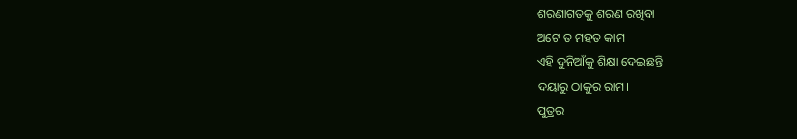ଶରଣାଗତକୁ ଶରଣ ରଖିବା
ଅଟେ ତ ମହତ କାମ
ଏହି ଦୁନିଆଁକୁ ଶିକ୍ଷା ଦେଇଛନ୍ତି
ଦୟାରୁ ଠାକୁର ରାମ।
ପୁତ୍ରର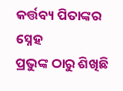କର୍ତ୍ତବ୍ୟ ପିତାଙ୍କର ସ୍ନେହ
ପ୍ରଭୁଙ୍କ ଠାରୁ ଶିଖିଛି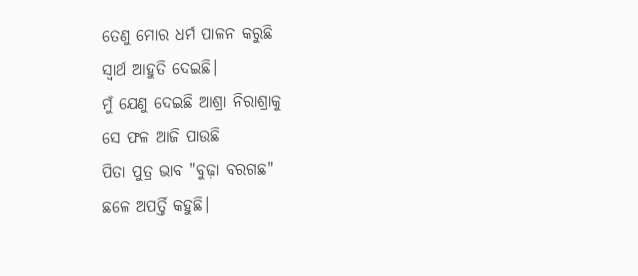ତେଣୁ ମୋର ଧର୍ମ ପାଳନ କରୁଛି
ସ୍ଵାର୍ଥ ଆହୁତି ଦେଇଛି।
ମୁଁ ଯେଣୁ ଦେଇଛି ଆଶ୍ରା ନିରାଶ୍ରାକୁ
ସେ ଫଳ ଆଜି ପାଉଛି
ପିତା ପୁତ୍ର ଭାବ "ବୁଢ଼ା ବରଗଛ"
ଛଳେ ଅପର୍ତ୍ତି କହୁଛି।